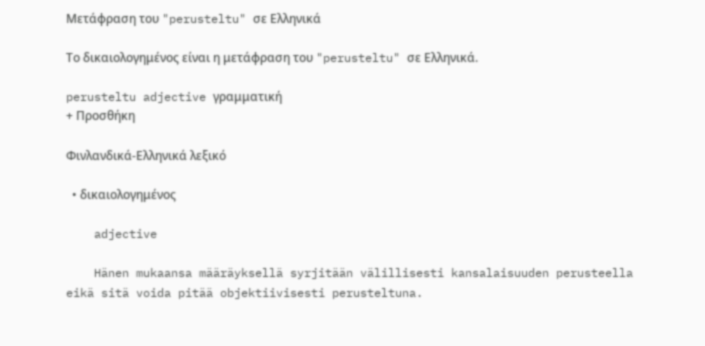Μετάφραση του "perusteltu" σε Ελληνικά

Το δικαιολογημένος είναι η μετάφραση του "perusteltu" σε Ελληνικά.

perusteltu adjective γραμματική
+ Προσθήκη

Φινλανδικά-Ελληνικά λεξικό

  • δικαιολογημένος

    adjective

    Hänen mukaansa määräyksellä syrjitään välillisesti kansalaisuuden perusteella eikä sitä voida pitää objektiivisesti perusteltuna.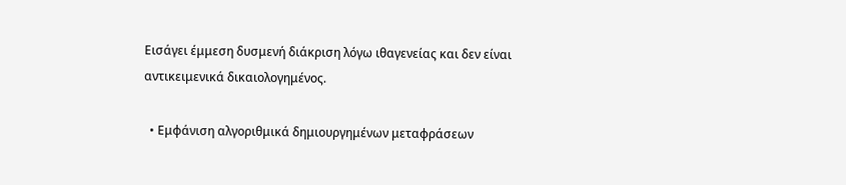Εισάγει έμμεση δυσμενή διάκριση λόγω ιθαγενείας και δεν είναι αντικειμενικά δικαιολογημένος.

  • Εμφάνιση αλγοριθμικά δημιουργημένων μεταφράσεων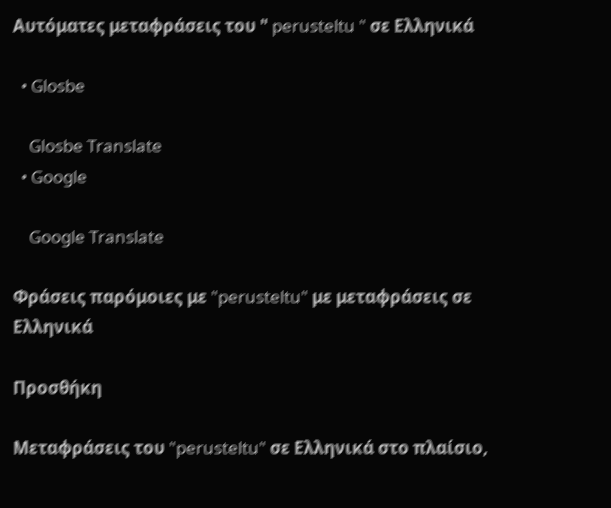Αυτόματες μεταφράσεις του " perusteltu " σε Ελληνικά

  • Glosbe

    Glosbe Translate
  • Google

    Google Translate

Φράσεις παρόμοιες με "perusteltu" με μεταφράσεις σε Ελληνικά

Προσθήκη

Μεταφράσεις του "perusteltu" σε Ελληνικά στο πλαίσιο,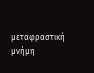μεταφραστική μνήμη